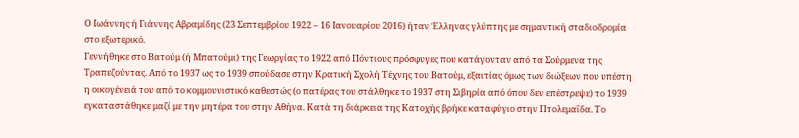Ο Ιωάννης ή Γιάννης Αβραμίδης (23 Σεπτεμβρίου 1922 – 16 Ιανουαρίου 2016) ήταν Έλληνας γλύπτης με σημαντική σταδιοδρομία στο εξωτερικό.
Γεννήθηκε στο Βατούμ (ή Μπατούμι) της Γεωργίας το 1922 από Πόντιους πρόσφυγες που κατάγονταν από τα Σούρμενα της Τραπεζούντας. Από το 1937 ως το 1939 σπούδασε στην Κρατική Σχολή Τέχνης του Βατούμ, εξαιτίας όμως των διώξεων που υπέστη η οικογένειά του από το κομμουνιστικό καθεστώς (ο πατέρας του στάλθηκε το 1937 στη Σιβηρία από όπου δεν επέστρεψε) το 1939 εγκαταστάθηκε μαζί με την μητέρα του στην Αθήνα. Κατά τη διάρκεια της Κατοχής βρήκε καταφύγιο στην Πτολεμαΐδα. Το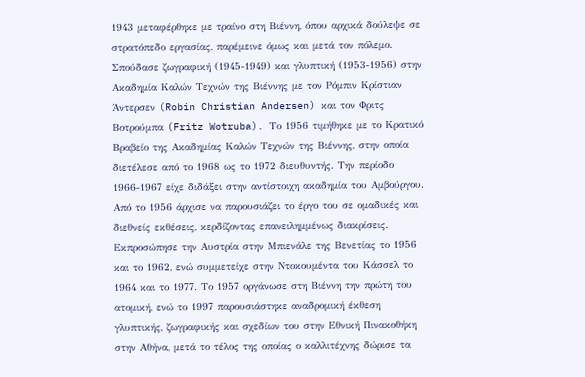1943 μεταφέρθηκε με τραίνο στη Βιέννη, όπου αρχικά δούλεψε σε στρατόπεδο εργασίας, παρέμεινε όμως και μετά τον πόλεμο.
Σπούδασε ζωγραφική (1945-1949) και γλυπτική (1953-1956) στην Ακαδημία Καλών Τεχνών της Βιέννης με τον Ρόμπιν Κρίστιαν Άντερσεν (Robin Christian Andersen) και τον Φριτς Βοτρούμπα (Fritz Wotruba). Το 1956 τιμήθηκε με το Κρατικό Βραβείο της Ακαδημίας Καλών Τεχνών της Βιέννης, στην οποία διετέλεσε από το 1968 ως το 1972 διευθυντής. Την περίοδο 1966-1967 είχε διδάξει στην αντίστοιχη ακαδημία του Αμβούργου.
Από το 1956 άρχισε να παρουσιάζει το έργο του σε ομαδικές και διεθνείς εκθέσεις, κερδίζοντας επανειλημμένως διακρίσεις. Εκπροσώπησε την Αυστρία στην Μπιενάλε της Βενετίας το 1956 και το 1962, ενώ συμμετείχε στην Ντοκουμέντα του Κάσσελ το 1964 και το 1977. Το 1957 οργάνωσε στη Βιέννη την πρώτη του ατομική, ενώ το 1997 παρουσιάστηκε αναδρομική έκθεση γλυπτικής, ζωγραφικής και σχεδίων του στην Εθνική Πινακοθήκη στην Αθήνα, μετά το τέλος της οποίας ο καλλιτέχνης δώρισε τα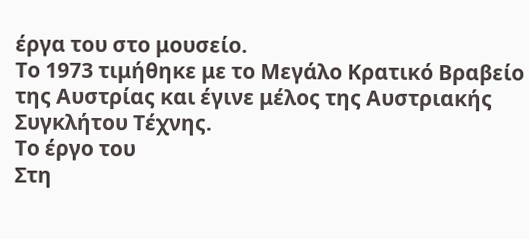έργα του στο μουσείο.
Το 1973 τιμήθηκε με το Μεγάλο Κρατικό Βραβείο της Αυστρίας και έγινε μέλος της Αυστριακής Συγκλήτου Τέχνης.
Το έργο του
Στη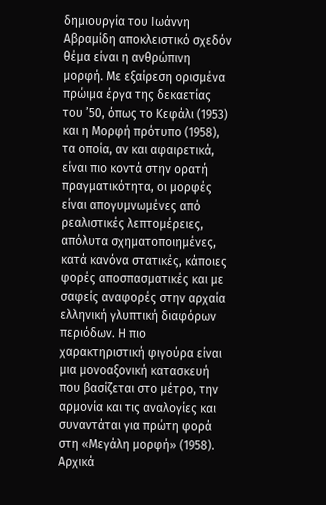δημιουργία του Ιωάννη Αβραμίδη αποκλειστικό σχεδόν θέμα είναι η ανθρώπινη μορφή. Με εξαίρεση ορισμένα πρώιμα έργα της δεκαετίας του ’50, όπως το Κεφάλι (1953) και η Μορφή πρότυπο (1958), τα οποία, αν και αφαιρετικά, είναι πιο κοντά στην ορατή πραγματικότητα, οι μορφές είναι απογυμνωμένες από ρεαλιστικές λεπτομέρειες, απόλυτα σχηματοποιημένες, κατά κανόνα στατικές, κάποιες φορές αποσπασματικές και με σαφείς αναφορές στην αρχαία ελληνική γλυπτική διαφόρων περιόδων. Η πιο χαρακτηριστική φιγούρα είναι μια μονοαξονική κατασκευή που βασίζεται στο μέτρο, την αρμονία και τις αναλογίες και συναντάται για πρώτη φορά στη «Μεγάλη μορφή» (1958). Αρχικά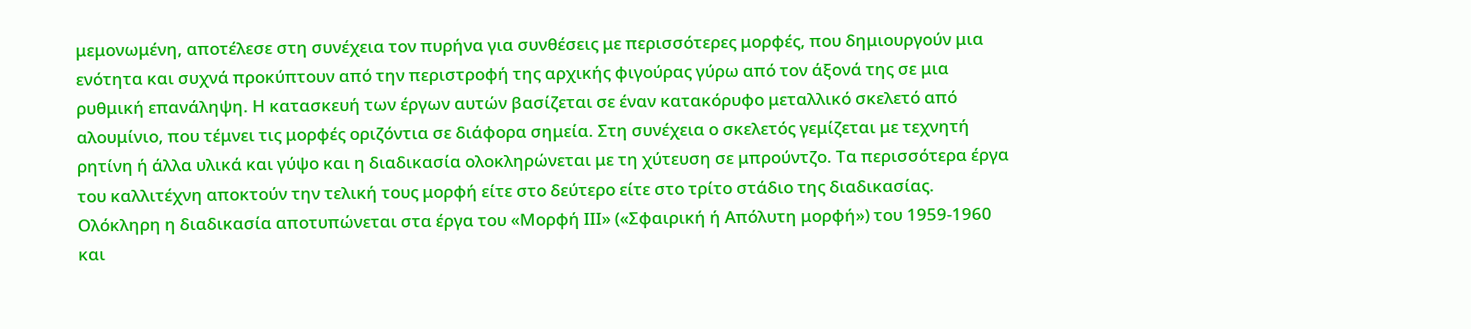μεμονωμένη, αποτέλεσε στη συνέχεια τον πυρήνα για συνθέσεις με περισσότερες μορφές, που δημιουργούν μια ενότητα και συχνά προκύπτουν από την περιστροφή της αρχικής φιγούρας γύρω από τον άξονά της σε μια ρυθμική επανάληψη. Η κατασκευή των έργων αυτών βασίζεται σε έναν κατακόρυφο μεταλλικό σκελετό από αλουμίνιο, που τέμνει τις μορφές οριζόντια σε διάφορα σημεία. Στη συνέχεια ο σκελετός γεμίζεται με τεχνητή ρητίνη ή άλλα υλικά και γύψο και η διαδικασία ολοκληρώνεται με τη χύτευση σε μπρούντζο. Τα περισσότερα έργα του καλλιτέχνη αποκτούν την τελική τους μορφή είτε στο δεύτερο είτε στο τρίτο στάδιο της διαδικασίας. Ολόκληρη η διαδικασία αποτυπώνεται στα έργα του «Μορφή ΙΙΙ» («Σφαιρική ή Απόλυτη μορφή») του 1959-1960 και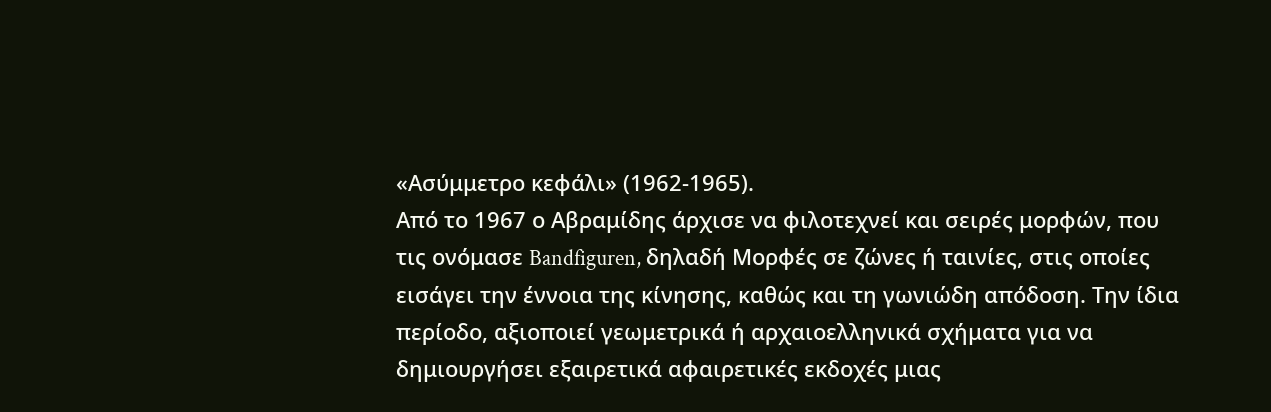«Ασύμμετρο κεφάλι» (1962-1965).
Από το 1967 ο Αβραμίδης άρχισε να φιλοτεχνεί και σειρές μορφών, που τις ονόμασε Bandfiguren, δηλαδή Μορφές σε ζώνες ή ταινίες, στις οποίες εισάγει την έννοια της κίνησης, καθώς και τη γωνιώδη απόδοση. Την ίδια περίοδο, αξιοποιεί γεωμετρικά ή αρχαιοελληνικά σχήματα για να δημιουργήσει εξαιρετικά αφαιρετικές εκδοχές μιας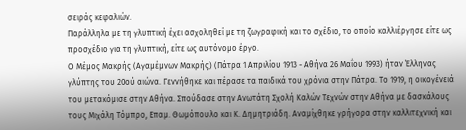σειράς κεφαλιών.
Παράλληλα με τη γλυπτική έχει ασχοληθεί με τη ζωγραφική και το σχέδιο, το οποίο καλλιέργησε είτε ως προσχέδιο για τη γλυπτική, είτε ως αυτόνομο έργο.
Ο Μέμος Μακρής (Αγαμέμνων Μακρής) (Πάτρα 1 Απριλίου 1913 - Αθήνα 26 Μαΐου 1993) ήταν Έλληνας γλύπτης του 20ού αιώνα. Γεννήθηκε και πέρασε τα παιδικά του χρόνια στην Πάτρα. Το 1919, η οικογένειά του μετακόμισε στην Αθήνα. Σπούδασε στην Ανωτάτη Σχολή Καλών Τεχνών στην Αθήνα με δασκάλους τους Μιχάλη Τόμπρο, Επαμ. Θωμόπουλο και Κ. Δημητριάδη. Αναμίχθηκε γρήγορα στην καλλιτεχνική και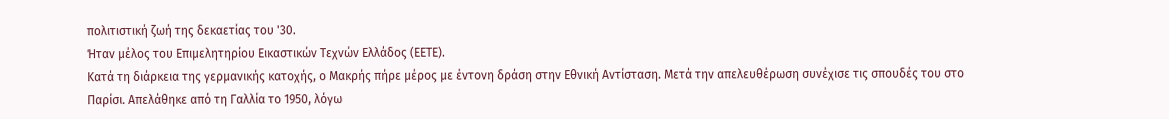πολιτιστική ζωή της δεκαετίας του '30.
Ήταν μέλος του Επιμελητηρίου Εικαστικών Τεχνών Ελλάδος (ΕΕΤΕ).
Κατά τη διάρκεια της γερμανικής κατοχής, ο Μακρής πήρε μέρος με έντονη δράση στην Εθνική Αντίσταση. Μετά την απελευθέρωση συνέχισε τις σπουδές του στο Παρίσι. Απελάθηκε από τη Γαλλία το 1950, λόγω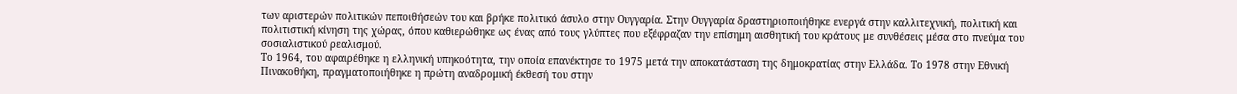των αριστερών πολιτικών πεποιθήσεών του και βρήκε πολιτικό άσυλο στην Ουγγαρία. Στην Ουγγαρία δραστηριοποιήθηκε ενεργά στην καλλιτεχνική, πολιτική και πολιτιστική κίνηση της χώρας, όπου καθιερώθηκε ως ένας από τους γλύπτες που εξέφραζαν την επίσημη αισθητική του κράτους με συνθέσεις μέσα στο πνεύμα του σοσιαλιστικού ρεαλισμού.
Το 1964, του αφαιρέθηκε η ελληνική υπηκοότητα, την οποία επανέκτησε το 1975 μετά την αποκατάσταση της δημοκρατίας στην Ελλάδα. Το 1978 στην Εθνική Πινακοθήκη, πραγματοποιήθηκε η πρώτη αναδρομική έκθεσή του στην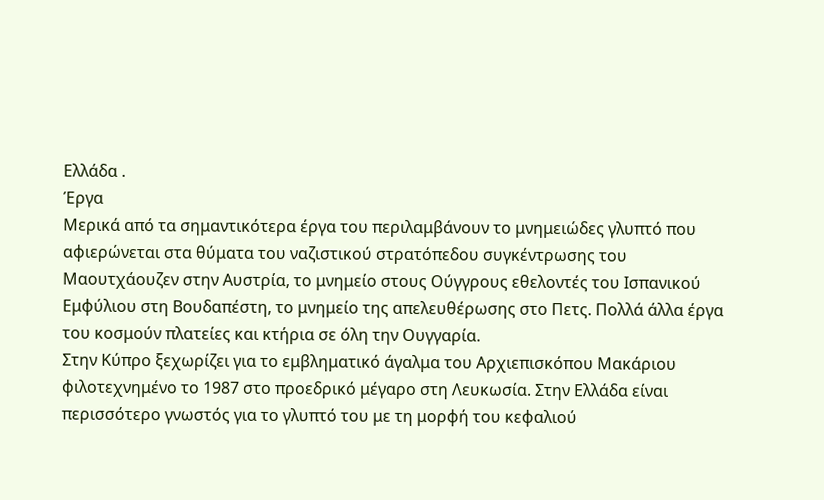Ελλάδα .
Έργα
Μερικά από τα σημαντικότερα έργα του περιλαμβάνουν το μνημειώδες γλυπτό που αφιερώνεται στα θύματα του ναζιστικού στρατόπεδου συγκέντρωσης του Μαουτχάουζεν στην Αυστρία, το μνημείο στους Ούγγρους εθελοντές του Ισπανικού Εμφύλιου στη Βουδαπέστη, το μνημείο της απελευθέρωσης στο Πετς. Πολλά άλλα έργα του κοσμούν πλατείες και κτήρια σε όλη την Ουγγαρία.
Στην Κύπρο ξεχωρίζει για το εμβληματικό άγαλμα του Αρχιεπισκόπου Μακάριου φιλοτεχνημένο το 1987 στο προεδρικό μέγαρο στη Λευκωσία. Στην Ελλάδα είναι περισσότερο γνωστός για το γλυπτό του με τη μορφή του κεφαλιού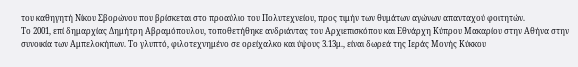του καθηγητή Νίκου Σβορώνου που βρίσκεται στο προαύλιο του Πολυτεχνείου, προς τιμήν των θυμάτων αγώνων απανταχού φοιτητών.
Το 2001, επί δημαρχίας Δημήτρη Αβραμόπουλου, τοποθετήθηκε ανδριάντας του Αρχιεπισκόπου και Εθνάρχη Κύπρου Μακαρίου στην Αθήνα στην συνοικία των Αμπελοκήπων. Το γλυπτό, φιλοτεχνημένο σε ορείχαλκο και ύψους 3.13μ., είναι δωρεά της Ιεράς Μονής Κύκκου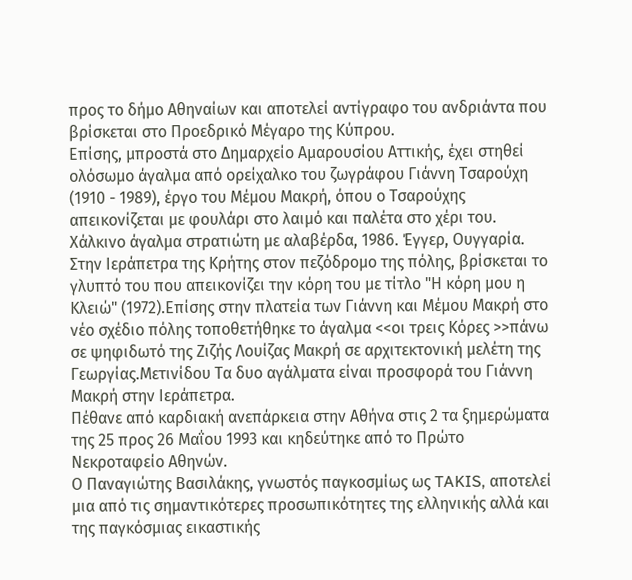προς το δήμο Αθηναίων και αποτελεί αντίγραφο του ανδριάντα που βρίσκεται στο Προεδρικό Μέγαρο της Κύπρου.
Επίσης, μπροστά στο Δημαρχείο Αμαρουσίου Αττικής, έχει στηθεί ολόσωμο άγαλμα από ορείχαλκο του ζωγράφου Γιάννη Τσαρούχη (1910 - 1989), έργο του Μέμου Μακρή, όπου ο Τσαρούχης απεικονίζεται με φουλάρι στο λαιμό και παλέτα στο χέρι του.
Χάλκινο άγαλμα στρατιώτη με αλαβέρδα, 1986. Έγγερ, Ουγγαρία.
Στην Ιεράπετρα της Κρήτης στον πεζόδρομο της πόλης, βρίσκεται το γλυπτό του που απεικονίζει την κόρη του με τίτλο "Η κόρη μου η Κλειώ" (1972).Επίσης στην πλατεία των Γιάννη και Μέμου Μακρή στο νέο σχέδιο πόλης τοποθετήθηκε το άγαλμα <<οι τρεις Κόρες >>πάνω σε ψηφιδωτό της Ζιζής Λουίζας Μακρή σε αρχιτεκτονική μελέτη της Γεωργίας.Μετινίδου Τα δυο αγάλματα είναι προσφορά του Γιάννη Μακρή στην Ιεράπετρα.
Πέθανε από καρδιακή ανεπάρκεια στην Αθήνα στις 2 τα ξημερώματα της 25 προς 26 Μαΐου 1993 και κηδεύτηκε από το Πρώτο Νεκροταφείο Αθηνών.
Ο Παναγιώτης Βασιλάκης, γνωστός παγκοσμίως ως TAKIS, αποτελεί μια από τις σημαντικότερες προσωπικότητες της ελληνικής αλλά και της παγκόσμιας εικαστικής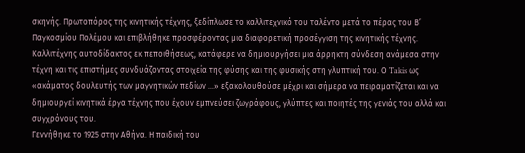σκηνής. Πρωτοπόρος της κινητικής τέχνης, ξεδίπλωσε το καλλιτεχνικό του ταλέντο μετά το πέρας του Β’ Παγκοσμίου Πολέμου και επιβλήθηκε προσφέροντας μια διαφορετική προσέγγιση της κινητικής τέχνης. Καλλιτέχνης αυτοδίδακτος εκ πεποιθήσεως, κατάφερε να δημιουργήσει μια άρρηκτη σύνδεση ανάμεσα στην τέχνη και τις επιστήμες συνδυάζοντας στοιχεία της φύσης και της φυσικής στη γλυπτική του. Ο Takis ως «ακάματος δουλευτής των μαγνητικών πεδίων …» εξακολουθούσε μέχρι και σήμερα να πειραματίζεται και να δημιουργεί κινητικά έργα τέχνης που έχουν εμπνεύσει ζωγράφους, γλύπτες και ποιητές της γενιάς του αλλά και συγχρόνους του.
Γεννήθηκε το 1925 στην Αθήνα. Η παιδική του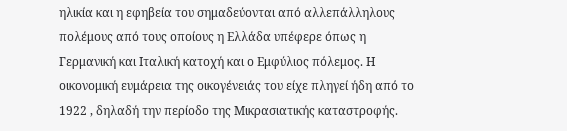ηλικία και η εφηβεία του σημαδεύονται από αλλεπάλληλους πολέμους από τους οποίους η Ελλάδα υπέφερε όπως η Γερμανική και Ιταλική κατοχή και ο Εμφύλιος πόλεμος. Η οικονομική ευμάρεια της οικογένειάς του είχε πληγεί ήδη από το 1922 , δηλαδή την περίοδο της Μικρασιατικής καταστροφής.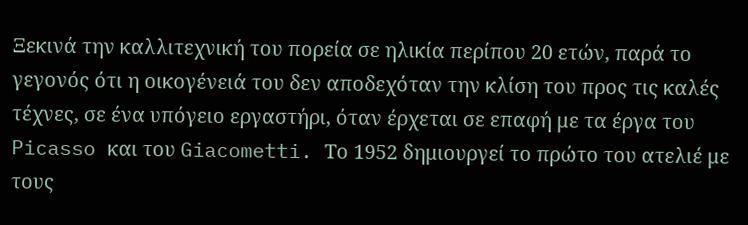Ξεκινά την καλλιτεχνική του πορεία σε ηλικία περίπου 20 ετών, παρά το γεγονός ότι η οικογένειά του δεν αποδεχόταν την κλίση του προς τις καλές τέχνες, σε ένα υπόγειο εργαστήρι, όταν έρχεται σε επαφή με τα έργα του Picasso και του Giacometti. Το 1952 δημιουργεί το πρώτο του ατελιέ με τους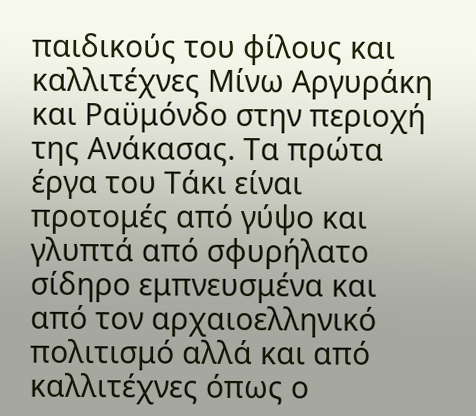παιδικούς του φίλους και καλλιτέχνες Μίνω Αργυράκη και Ραϋμόνδο στην περιοχή της Ανάκασας. Τα πρώτα έργα του Τάκι είναι προτομές από γύψο και γλυπτά από σφυρήλατο σίδηρο εμπνευσμένα και από τον αρχαιοελληνικό πολιτισμό αλλά και από καλλιτέχνες όπως ο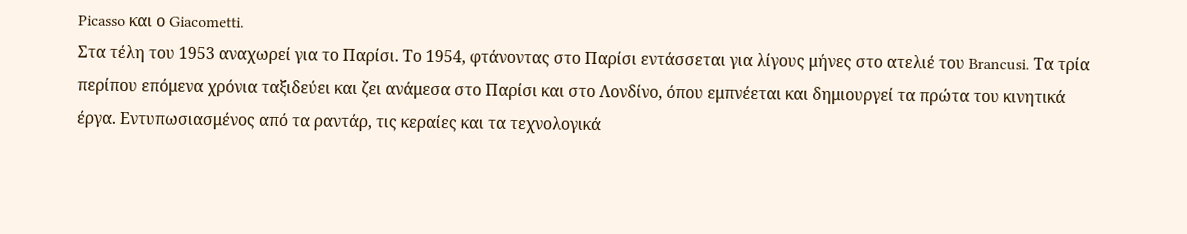Picasso και ο Giacometti.
Στα τέλη του 1953 αναχωρεί για το Παρίσι. Το 1954, φτάνοντας στο Παρίσι εντάσσεται για λίγους μήνες στο ατελιέ του Brancusi. Τα τρία περίπου επόμενα χρόνια ταξιδεύει και ζει ανάμεσα στο Παρίσι και στο Λονδίνο, όπου εμπνέεται και δημιουργεί τα πρώτα του κινητικά έργα. Eντυπωσιασμένος από τα ραντάρ, τις κεραίες και τα τεχνολογικά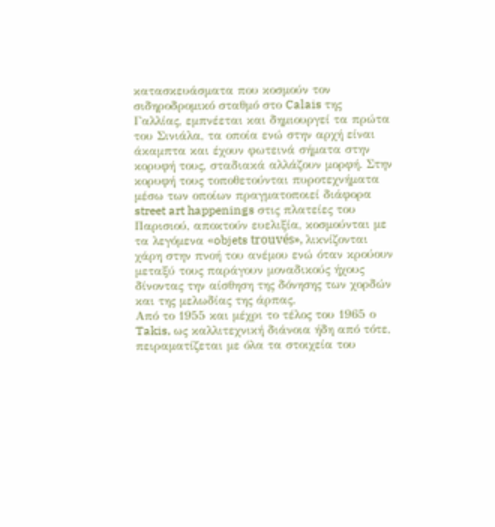κατασκευάσματα που κοσμούν τον σιδηροδρομικό σταθμό στο Calais της Γαλλίας, εμπνέεται και δημιουργεί τα πρώτα του Σινιάλα, τα οποία ενώ στην αρχή είναι άκαμπτα και έχουν φωτεινά σήματα στην κορυφή τους, σταδιακά αλλάζουν μορφή. Στην κορυφή τους τοποθετούνται πυροτεχνήματα μέσω των οποίων πραγματοποιεί διάφορα street art happenings στις πλατείες του Παρισιού, αποκτούν ευελιξία, κοσμούνται με τα λεγόμενα «objets trouvés», λικνίζονται χάρη στην πνοή του ανέμου ενώ όταν κρούουν μεταξύ τους παράγουν μοναδικούς ήχους δίνοντας την αίσθηση της δόνησης των χορδών και της μελωδίας της άρπας.
Από το 1955 και μέχρι το τέλος του 1965 ο Takis, ως καλλιτεχνική διάνοια ήδη από τότε, πειραματίζεται με όλα τα στοιχεία του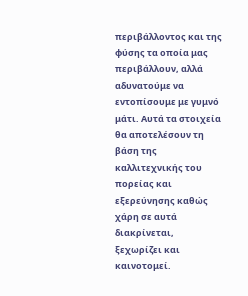περιβάλλοντος και της φύσης τα οποία μας περιβάλλουν, αλλά αδυνατούμε να εντοπίσουμε με γυμνό μάτι. Αυτά τα στοιχεία θα αποτελέσουν τη βάση της καλλιτεχνικής του πορείας και εξερεύνησης καθώς χάρη σε αυτά διακρίνεται, ξεχωρίζει και καινοτομεί.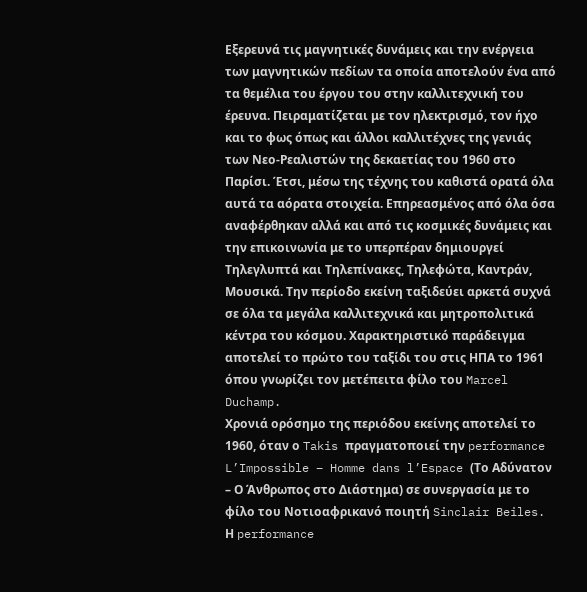Εξερευνά τις μαγνητικές δυνάμεις και την ενέργεια των μαγνητικών πεδίων τα οποία αποτελούν ένα από τα θεμέλια του έργου του στην καλλιτεχνική του έρευνα. Πειραματίζεται με τον ηλεκτρισμό, τον ήχο και το φως όπως και άλλοι καλλιτέχνες της γενιάς των Νεο-Ρεαλιστών της δεκαετίας του 1960 στο Παρίσι. Έτσι, μέσω της τέχνης του καθιστά ορατά όλα αυτά τα αόρατα στοιχεία. Επηρεασμένος από όλα όσα αναφέρθηκαν αλλά και από τις κοσμικές δυνάμεις και την επικοινωνία με το υπερπέραν δημιουργεί Τηλεγλυπτά και Τηλεπίνακες, Τηλεφώτα, Καντράν, Μουσικά. Την περίοδο εκείνη ταξιδεύει αρκετά συχνά σε όλα τα μεγάλα καλλιτεχνικά και μητροπολιτικά κέντρα του κόσμου. Χαρακτηριστικό παράδειγμα αποτελεί το πρώτο του ταξίδι του στις ΗΠΑ το 1961 όπου γνωρίζει τον μετέπειτα φίλο του Marcel Duchamp.
Χρονιά ορόσημο της περιόδου εκείνης αποτελεί το 1960, όταν ο Takis πραγματοποιεί την performance L’Impossible – Homme dans l’Espace (Το Αδύνατον – Ο Άνθρωπος στο Διάστημα) σε συνεργασία με το φίλο του Νοτιοαφρικανό ποιητή Sinclair Beiles. Η performance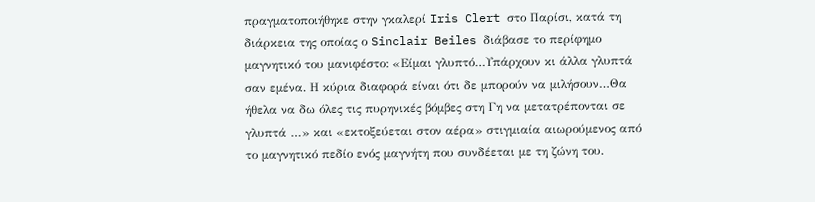πραγματοποιήθηκε στην γκαλερί Iris Clert στο Παρίσι, κατά τη διάρκεια της οποίας ο Sinclair Beiles διάβασε το περίφημο μαγνητικό του μανιφέστο: «Είμαι γλυπτό…Υπάρχουν κι άλλα γλυπτά σαν εμένα. Η κύρια διαφορά είναι ότι δε μπορούν να μιλήσουν…Θα ήθελα να δω όλες τις πυρηνικές βόμβες στη Γη να μετατρέπονται σε γλυπτά …» και «εκτοξεύεται στον αέρα» στιγμιαία αιωρούμενος από το μαγνητικό πεδίο ενός μαγνήτη που συνδέεται με τη ζώνη του.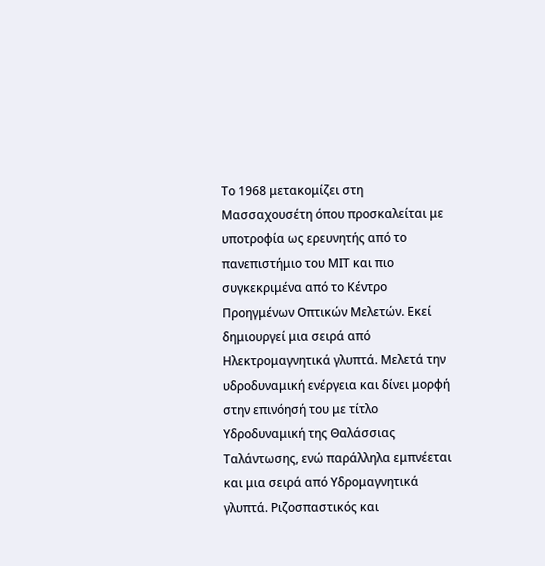Το 1968 μετακομίζει στη Μασσαχουσέτη όπου προσκαλείται με υποτροφία ως ερευνητής από το πανεπιστήμιο του ΜΙΤ και πιο συγκεκριμένα από το Κέντρο Προηγμένων Οπτικών Μελετών. Εκεί δημιουργεί μια σειρά από Ηλεκτρομαγνητικά γλυπτά. Μελετά την υδροδυναμική ενέργεια και δίνει μορφή στην επινόησή του με τίτλο Υδροδυναμική της Θαλάσσιας Ταλάντωσης, ενώ παράλληλα εμπνέεται και μια σειρά από Υδρομαγνητικά γλυπτά. Ριζοσπαστικός και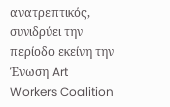ανατρεπτικός, συνιδρύει την περίοδο εκείνη την Ένωση Art Workers Coalition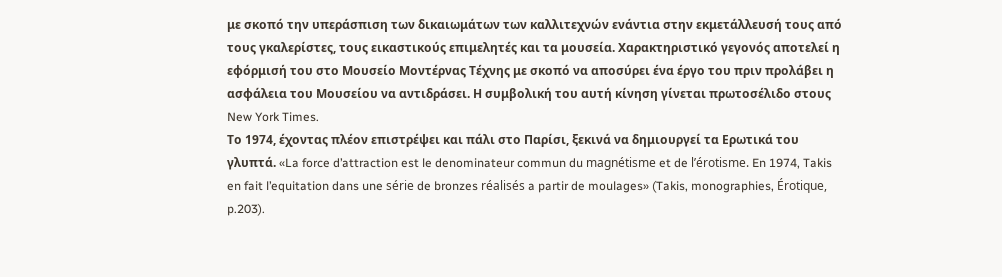με σκοπό την υπεράσπιση των δικαιωμάτων των καλλιτεχνών ενάντια στην εκμετάλλευσή τους από τους γκαλερίστες, τους εικαστικούς επιμελητές και τα μουσεία. Χαρακτηριστικό γεγονός αποτελεί η εφόρμισή του στο Mουσείο Μοντέρνας Τέχνης με σκοπό να αποσύρει ένα έργο του πριν προλάβει η ασφάλεια του Μουσείου να αντιδράσει. Η συμβολική του αυτή κίνηση γίνεται πρωτοσέλιδο στους New York Times.
Το 1974, έχοντας πλέον επιστρέψει και πάλι στο Παρίσι, ξεκινά να δημιουργεί τα Ερωτικά του γλυπτά. «La force d’attraction est le denominateur commun du magnétisme et de l’érotisme. En 1974, Takis en fait l’equitation dans une série de bronzes réalisés a partir de moulages» (Takis, monographies, Érotique, p.203).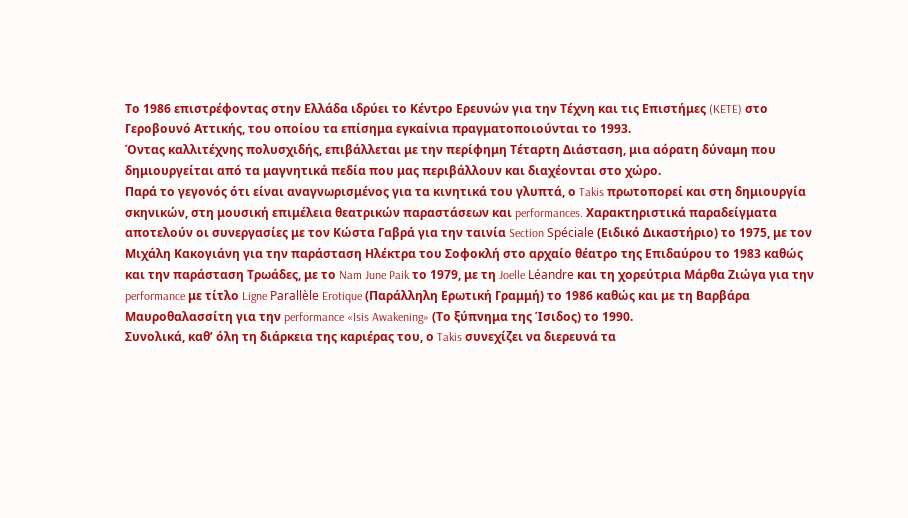Το 1986 επιστρέφοντας στην Ελλάδα ιδρύει το Κέντρο Ερευνών για την Τέχνη και τις Επιστήμες (KETE) στο Γεροβουνό Αττικής, του οποίου τα επίσημα εγκαίνια πραγματοποιούνται το 1993.
Όντας καλλιτέχνης πολυσχιδής, επιβάλλεται με την περίφημη Τέταρτη Διάσταση, μια αόρατη δύναμη που δημιουργείται από τα μαγνητικά πεδία που μας περιβάλλουν και διαχέονται στο χώρο.
Παρά το γεγονός ότι είναι αναγνωρισμένος για τα κινητικά του γλυπτά, ο Takis πρωτοπορεί και στη δημιουργία σκηνικών, στη μουσική επιμέλεια θεατρικών παραστάσεων και performances. Χαρακτηριστικά παραδείγματα αποτελούν οι συνεργασίες με τον Κώστα Γαβρά για την ταινία Section Spéciale (Ειδικό Δικαστήριο) το 1975, με τον Μιχάλη Κακογιάνη για την παράσταση Ηλέκτρα του Σοφοκλή στο αρχαίο θέατρο της Επιδαύρου το 1983 καθώς και την παράσταση Τρωάδες, με το Nam June Paik το 1979, με τη Joelle Léandre και τη χορεύτρια Μάρθα Ζιώγα για την performance με τίτλο Ligne Parallèle Erotique (Παράλληλη Ερωτική Γραμμή) το 1986 καθώς και με τη Βαρβάρα Μαυροθαλασσίτη για την performance «Isis Awakening» (Το ξύπνημα της Ίσιδος) το 1990.
Συνολικά, καθ’ όλη τη διάρκεια της καριέρας του, ο Takis συνεχίζει να διερευνά τα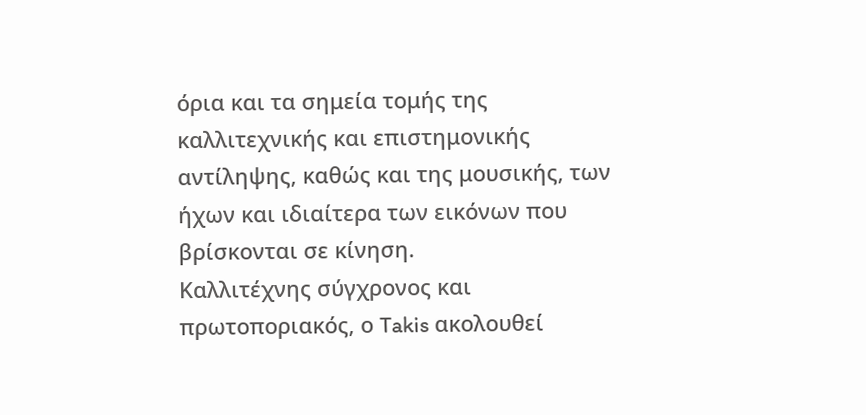όρια και τα σημεία τομής της καλλιτεχνικής και επιστημονικής αντίληψης, καθώς και της μουσικής, των ήχων και ιδιαίτερα των εικόνων που βρίσκονται σε κίνηση.
Καλλιτέχνης σύγχρονος και πρωτοποριακός, ο Takis ακολουθεί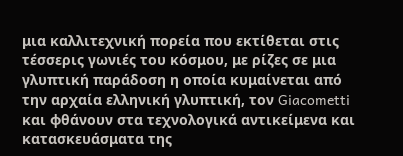μια καλλιτεχνική πορεία που εκτίθεται στις τέσσερις γωνιές του κόσμου, με ρίζες σε μια γλυπτική παράδοση η οποία κυμαίνεται από την αρχαία ελληνική γλυπτική, τον Giacometti και φθάνουν στα τεχνολογικά αντικείμενα και κατασκευάσματα της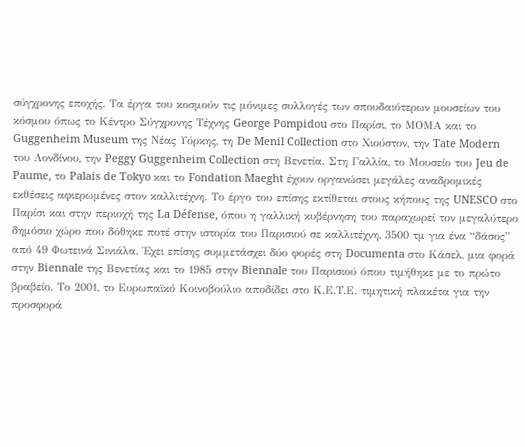σύγχρονης εποχής. Τα έργα του κοσμούν τις μόνιμες συλλογές των σπουδαιότερων μουσείων του κόσμου όπως το Κέντρο Σύγχρονης Τέχνης George Pompidou στο Παρίσι, το ΜΟΜΑ και το Guggenheim Museum της Νέας Υόρκης, τη De Menil Collection στο Χιούστον, την Tate Modern του Λονδίνου, την Peggy Guggenheim Collection στη Βενετία. Στη Γαλλία, το Μουσείο του Jeu de Paume, το Palais de Tokyo και το Fondation Maeght έχουν οργανώσει μεγάλες αναδρομικές εκθέσεις αφιερωμένες στον καλλιτέχνη. Το έργο του επίσης εκτίθεται στους κήπους της UNESCO στο Παρίσι και στην περιοχή της La Défense, όπου η γαλλική κυβέρνηση του παραχωρεί τον μεγαλύτερο δημόσιο χώρο που δόθηκε ποτέ στην ιστορία του Παρισιού σε καλλιτέχνη, 3500 τμ για ένα “δάσος” από 49 Φωτεινά Σινιάλα. Έχει επίσης συμμετάσχει δύο φορές στη Documenta στο Κάσελ, μια φορά στην Biennale της Βενετίας και το 1985 στην Biennale του Παρισιού όπου τιμήθηκε με το πρώτο βραβείο. Το 2001, το Ευρωπαϊκό Κοινοβούλιο αποδίδει στο Κ.Ε.Τ.Ε. τιμητική πλακέτα για την προσφορά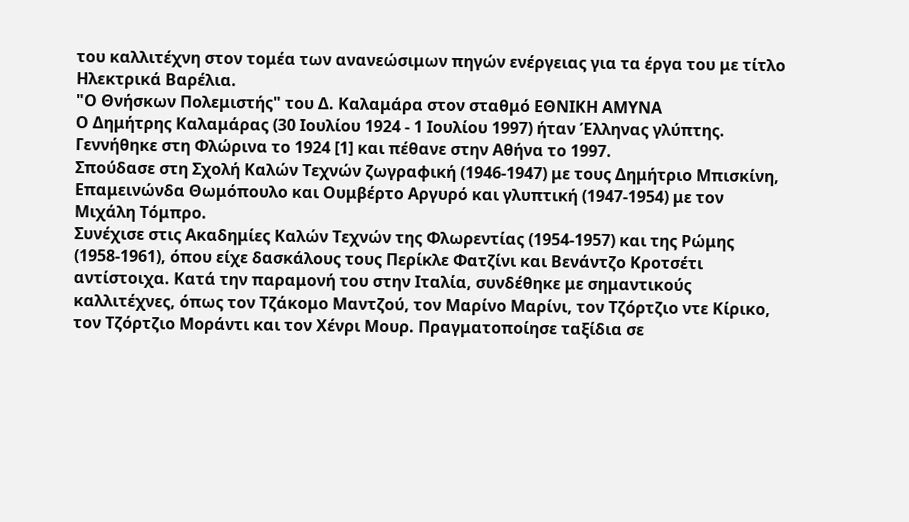του καλλιτέχνη στον τομέα των ανανεώσιμων πηγών ενέργειας για τα έργα του με τίτλο Ηλεκτρικά Βαρέλια.
"Ο Θνήσκων Πολεμιστής" του Δ. Καλαμάρα στον σταθμό ΕΘΝΙΚΗ ΑΜΥΝΑ
Ο Δημήτρης Καλαμάρας (30 Ιουλίου 1924 - 1 Ιουλίου 1997) ήταν Έλληνας γλύπτης.
Γεννήθηκε στη Φλώρινα το 1924 [1] και πέθανε στην Αθήνα το 1997.
Σπούδασε στη Σχολή Καλών Τεχνών ζωγραφική (1946-1947) με τους Δημήτριο Μπισκίνη, Επαμεινώνδα Θωμόπουλο και Ουμβέρτο Αργυρό και γλυπτική (1947-1954) με τον Μιχάλη Τόμπρο.
Συνέχισε στις Ακαδημίες Καλών Τεχνών της Φλωρεντίας (1954-1957) και της Ρώμης (1958-1961), όπου είχε δασκάλους τους Περίκλε Φατζίνι και Βενάντζο Κροτσέτι αντίστοιχα. Κατά την παραμονή του στην Ιταλία, συνδέθηκε με σημαντικούς καλλιτέχνες, όπως τον Τζάκομο Μαντζού, τον Μαρίνο Μαρίνι, τον Τζόρτζιο ντε Κίρικο, τον Τζόρτζιο Μοράντι και τον Χένρι Μουρ. Πραγματοποίησε ταξίδια σε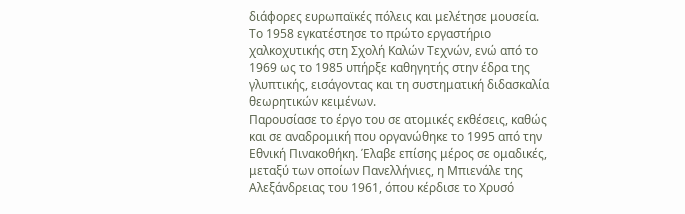διάφορες ευρωπαϊκές πόλεις και μελέτησε μουσεία.
Το 1958 εγκατέστησε το πρώτο εργαστήριο χαλκοχυτικής στη Σχολή Καλών Τεχνών, ενώ από το 1969 ως το 1985 υπήρξε καθηγητής στην έδρα της γλυπτικής, εισάγοντας και τη συστηματική διδασκαλία θεωρητικών κειμένων.
Παρουσίασε το έργο του σε ατομικές εκθέσεις, καθώς και σε αναδρομική που οργανώθηκε το 1995 από την Εθνική Πινακοθήκη. Έλαβε επίσης μέρος σε ομαδικές, μεταξύ των οποίων Πανελλήνιες, η Μπιενάλε της Αλεξάνδρειας του 1961, όπου κέρδισε το Χρυσό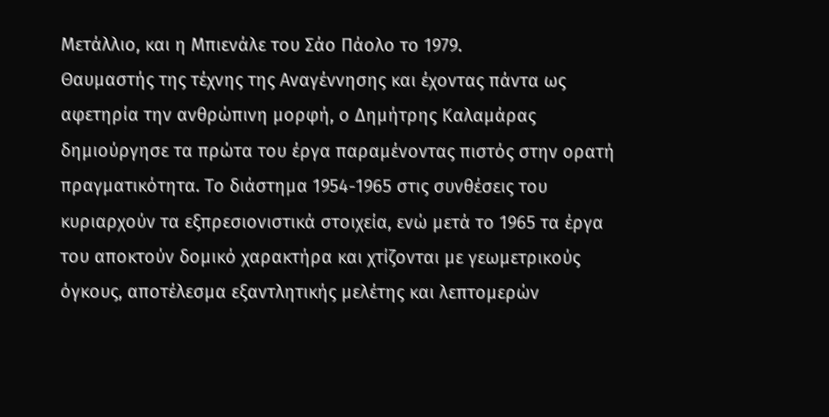Μετάλλιο, και η Μπιενάλε του Σάο Πάολο το 1979.
Θαυμαστής της τέχνης της Αναγέννησης και έχοντας πάντα ως αφετηρία την ανθρώπινη μορφή, ο Δημήτρης Καλαμάρας δημιούργησε τα πρώτα του έργα παραμένοντας πιστός στην ορατή πραγματικότητα. Το διάστημα 1954-1965 στις συνθέσεις του κυριαρχούν τα εξπρεσιονιστικά στοιχεία, ενώ μετά το 1965 τα έργα του αποκτούν δομικό χαρακτήρα και χτίζονται με γεωμετρικούς όγκους, αποτέλεσμα εξαντλητικής μελέτης και λεπτομερών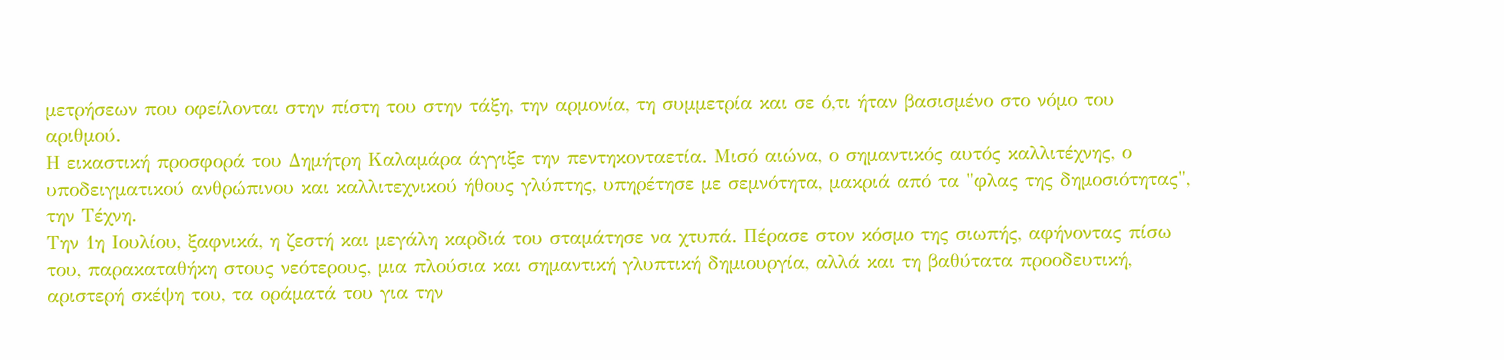μετρήσεων που οφείλονται στην πίστη του στην τάξη, την αρμονία, τη συμμετρία και σε ό,τι ήταν βασισμένο στο νόμο του αριθμού.
Η εικαστική προσφορά του Δημήτρη Καλαμάρα άγγιξε την πεντηκονταετία. Μισό αιώνα, ο σημαντικός αυτός καλλιτέχνης, ο υποδειγματικού ανθρώπινου και καλλιτεχνικού ήθους γλύπτης, υπηρέτησε με σεμνότητα, μακριά από τα "φλας της δημοσιότητας", την Τέχνη.
Την 1η Ιουλίου, ξαφνικά, η ζεστή και μεγάλη καρδιά του σταμάτησε να χτυπά. Πέρασε στον κόσμο της σιωπής, αφήνοντας πίσω του, παρακαταθήκη στους νεότερους, μια πλούσια και σημαντική γλυπτική δημιουργία, αλλά και τη βαθύτατα προοδευτική, αριστερή σκέψη του, τα οράματά του για την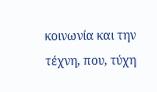κοινωνία και την τέχνη, που, τύχη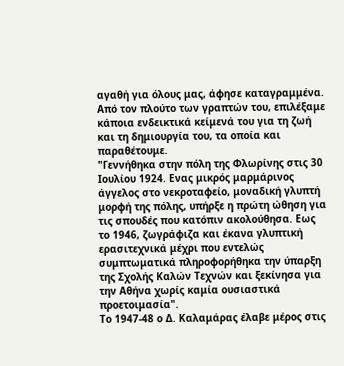αγαθή για όλους μας, άφησε καταγραμμένα. Από τον πλούτο των γραπτών του, επιλέξαμε κάποια ενδεικτικά κείμενά του για τη ζωή και τη δημιουργία του, τα οποία και παραθέτουμε.
"Γεννήθηκα στην πόλη της Φλωρίνης στις 30 Ιουλίου 1924. Ενας μικρός μαρμάρινος άγγελος στο νεκροταφείο, μοναδική γλυπτή μορφή της πόλης, υπήρξε η πρώτη ώθηση για τις σπουδές που κατόπιν ακολούθησα. Εως το 1946, ζωγράφιζα και έκανα γλυπτική ερασιτεχνικά μέχρι που εντελώς συμπτωματικά πληροφορήθηκα την ύπαρξη της Σχολής Καλών Τεχνών και ξεκίνησα για την Αθήνα χωρίς καμία ουσιαστικά προετοιμασία".
Το 1947-48 ο Δ. Καλαμάρας έλαβε μέρος στις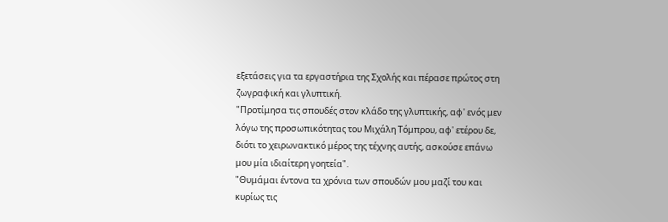εξετάσεις για τα εργαστήρια της Σχολής και πέρασε πρώτος στη ζωγραφική και γλυπτική.
"Προτίμησα τις σπουδές στον κλάδο της γλυπτικής, αφ' ενός μεν λόγω της προσωπικότητας του Μιχάλη Τόμπρου, αφ' ετέρου δε, διότι το χειρωνακτικό μέρος της τέχνης αυτής, ασκούσε επάνω μου μία ιδιαίτερη γοητεία".
"Θυμάμαι έντονα τα χρόνια των σπουδών μου μαζί του και κυρίως τις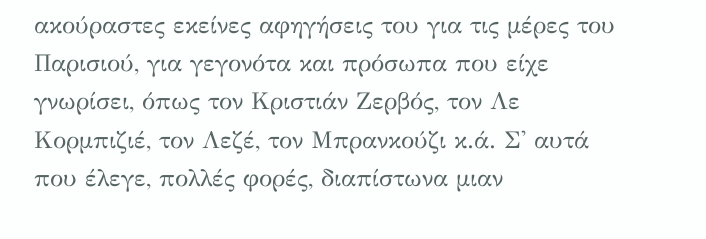ακούραστες εκείνες αφηγήσεις του για τις μέρες του Παρισιού, για γεγονότα και πρόσωπα που είχε γνωρίσει, όπως τον Κριστιάν Ζερβός, τον Λε Κορμπιζιέ, τον Λεζέ, τον Μπρανκούζι κ.ά. Σ' αυτά που έλεγε, πολλές φορές, διαπίστωνα μιαν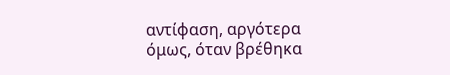αντίφαση, αργότερα όμως, όταν βρέθηκα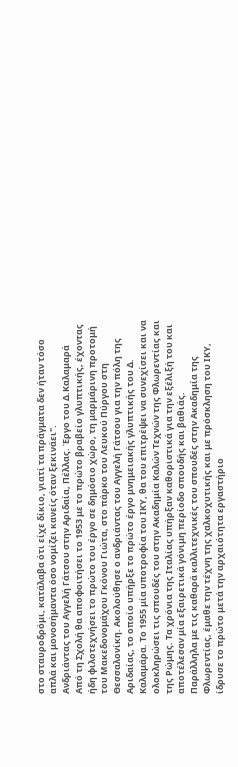στο σταυροδρόμι, κατάλαβα ότι είχε δίκιο, γιατί τα πράγματα δεν ήταν τόσο απλά και μονοσήμαντα όσο νομίζει κανείς όταν ξεκινάει".
Ανδριάντας του Αγγελή Γάτσου στην Αριδαία, Πέλλας. Έργο του Δ.Καλαμαρά
Από τη Σχολή θα αποφοιτήσει το 1953 με το πρώτο βραβείο γλυπτικής, έχοντας ήδη φιλοτεχνήσει το πρώτο του έργο σε δημόσιο χώρο, τη μαρμάρινη προτομή του Μακεδονομάχου Γκόνου Γιώτα, στο πάρκο του Λευκού Πύργου στη Θεσσαλονίκη. Ακολούθησε ο ανδριάντας του Αγγελή Γάτσου για την πόλη της Αριδαίας, το οποίο υπήρξε το πρώτο έργο μνημειακής γλυπτικής του Δ. Καλαμάρα. Το 1955 μία υποτροφία του ΙΚΥ, θα του επιτρέψει να συνεχίσει και να ολοκληρώσει τις σπουδές του στην Ακαδημία Καλών Τεχνών της Φλωρεντίας και της Ρώμης. Τα χρόνια της Ιταλίας υπήρξαν καθοριστικά για την εξέλιξή του και αποτέλεσαν μία εξαιρετικά γόνιμη περίοδο σπουδής και βαθιάς.
Παράλληλα με τις καθαρά καλλιτεχνικές του σπουδές στην Ακαδημία της Φλωρεντίας, έμαθε την τέχνη της χαλκοχυτικής και με πρόσκληση του ΙΚΥ, ίδρυσε το πρώτο μετά την αρχαιότητα εργαστήριο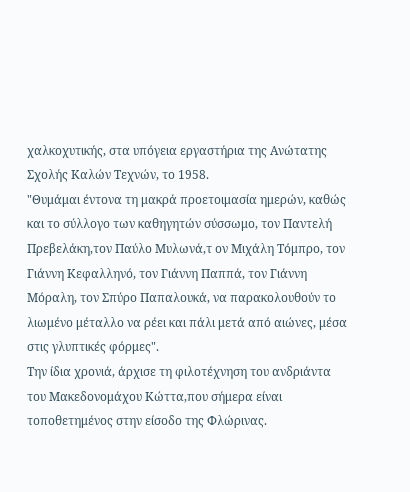χαλκοχυτικής, στα υπόγεια εργαστήρια της Ανώτατης Σχολής Καλών Τεχνών, το 1958.
"Θυμάμαι έντονα τη μακρά προετοιμασία ημερών, καθώς και το σύλλογο των καθηγητών σύσσωμο, τον Παντελή Πρεβελάκη,τον Παύλο Μυλωνά,τ ον Μιχάλη Τόμπρο, τον Γιάννη Κεφαλληνό, τον Γιάννη Παππά, τον Γιάννη Μόραλη, τον Σπύρο Παπαλουκά, να παρακολουθούν το λιωμένο μέταλλο να ρέει και πάλι μετά από αιώνες, μέσα στις γλυπτικές φόρμες".
Την ίδια χρονιά, άρχισε τη φιλοτέχνηση του ανδριάντα του Μακεδονομάχου Κώττα,που σήμερα είναι τοποθετημένος στην είσοδο της Φλώρινας.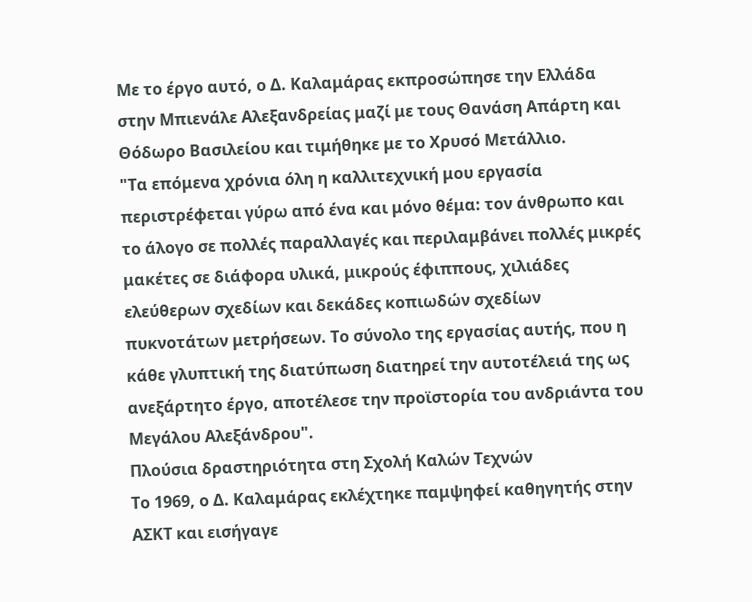Με το έργο αυτό, ο Δ. Καλαμάρας εκπροσώπησε την Ελλάδα στην Μπιενάλε Αλεξανδρείας μαζί με τους Θανάση Απάρτη και Θόδωρο Βασιλείου και τιμήθηκε με το Χρυσό Μετάλλιο.
"Τα επόμενα χρόνια όλη η καλλιτεχνική μου εργασία περιστρέφεται γύρω από ένα και μόνο θέμα: τον άνθρωπο και το άλογο σε πολλές παραλλαγές και περιλαμβάνει πολλές μικρές μακέτες σε διάφορα υλικά, μικρούς έφιππους, χιλιάδες ελεύθερων σχεδίων και δεκάδες κοπιωδών σχεδίων πυκνοτάτων μετρήσεων. Το σύνολο της εργασίας αυτής, που η κάθε γλυπτική της διατύπωση διατηρεί την αυτοτέλειά της ως ανεξάρτητο έργο, αποτέλεσε την προϊστορία του ανδριάντα του Μεγάλου Αλεξάνδρου".
Πλούσια δραστηριότητα στη Σχολή Καλών Τεχνών
Το 1969, ο Δ. Καλαμάρας εκλέχτηκε παμψηφεί καθηγητής στην ΑΣΚΤ και εισήγαγε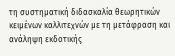τη συστηματική διδασκαλία θεωρητικών κειμένων καλλιτεχνών με τη μετάφραση και ανάληψη εκδοτικής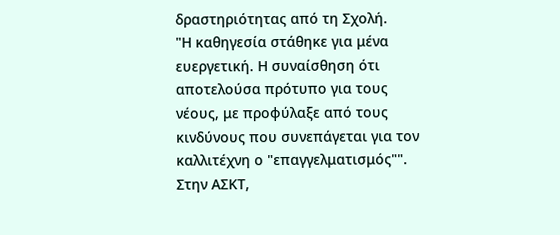δραστηριότητας από τη Σχολή.
"Η καθηγεσία στάθηκε για μένα ευεργετική. Η συναίσθηση ότι αποτελούσα πρότυπο για τους νέους, με προφύλαξε από τους κινδύνους που συνεπάγεται για τον καλλιτέχνη ο "επαγγελματισμός"".
Στην ΑΣΚΤ,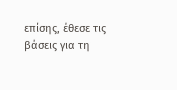επίσης, έθεσε τις βάσεις για τη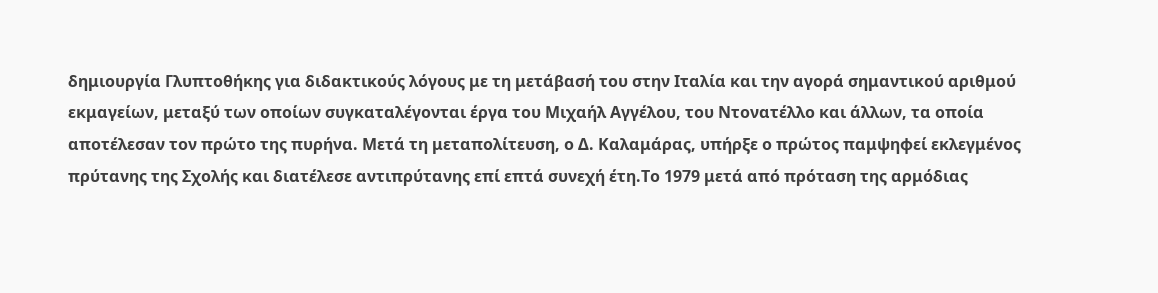δημιουργία Γλυπτοθήκης για διδακτικούς λόγους με τη μετάβασή του στην Ιταλία και την αγορά σημαντικού αριθμού εκμαγείων, μεταξύ των οποίων συγκαταλέγονται έργα του Μιχαήλ Αγγέλου, του Ντονατέλλο και άλλων, τα οποία αποτέλεσαν τον πρώτο της πυρήνα. Μετά τη μεταπολίτευση, ο Δ. Καλαμάρας, υπήρξε ο πρώτος παμψηφεί εκλεγμένος πρύτανης της Σχολής και διατέλεσε αντιπρύτανης επί επτά συνεχή έτη.Το 1979 μετά από πρόταση της αρμόδιας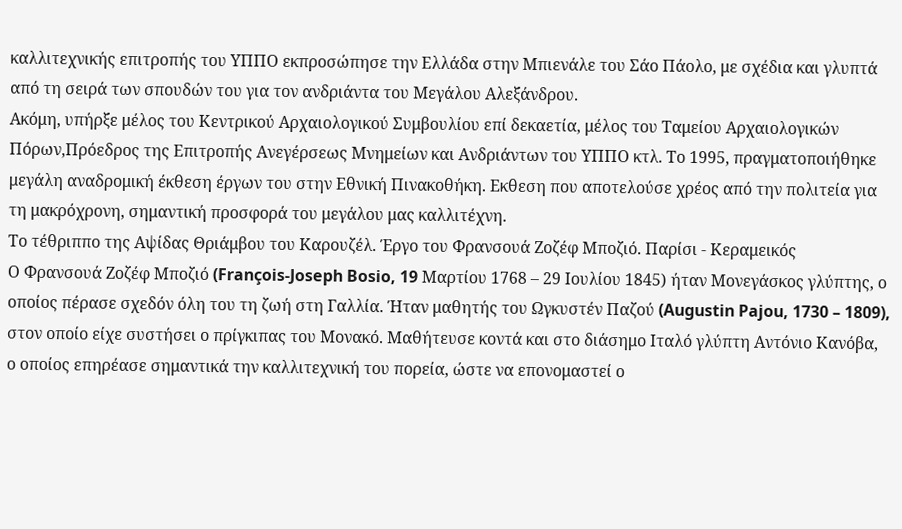καλλιτεχνικής επιτροπής του ΥΠΠΟ εκπροσώπησε την Ελλάδα στην Μπιενάλε του Σάο Πάολο, με σχέδια και γλυπτά από τη σειρά των σπουδών του για τον ανδριάντα του Μεγάλου Αλεξάνδρου.
Ακόμη, υπήρξε μέλος του Κεντρικού Αρχαιολογικού Συμβουλίου επί δεκαετία, μέλος του Ταμείου Αρχαιολογικών Πόρων,Πρόεδρος της Επιτροπής Ανεγέρσεως Μνημείων και Ανδριάντων του ΥΠΠΟ κτλ. Το 1995, πραγματοποιήθηκε μεγάλη αναδρομική έκθεση έργων του στην Εθνική Πινακοθήκη. Εκθεση που αποτελούσε χρέος από την πολιτεία για τη μακρόχρονη, σημαντική προσφορά του μεγάλου μας καλλιτέχνη.
Το τέθριππο της Αψίδας Θριάμβου του Καρουζέλ. Έργο του Φρανσουά Ζοζέφ Μποζιό. Παρίσι - Κεραμεικός
Ο Φρανσουά Ζοζέφ Μποζιό (François-Joseph Bosio, 19 Μαρτίου 1768 – 29 Ιουλίου 1845) ήταν Μονεγάσκος γλύπτης, ο οποίος πέρασε σχεδόν όλη του τη ζωή στη Γαλλία. Ήταν μαθητής του Ωγκυστέν Παζού (Augustin Pajou, 1730 – 1809), στον οποίο είχε συστήσει ο πρίγκιπας του Μονακό. Μαθήτευσε κοντά και στο διάσημο Ιταλό γλύπτη Αντόνιο Κανόβα, ο οποίος επηρέασε σημαντικά την καλλιτεχνική του πορεία, ώστε να επονομαστεί ο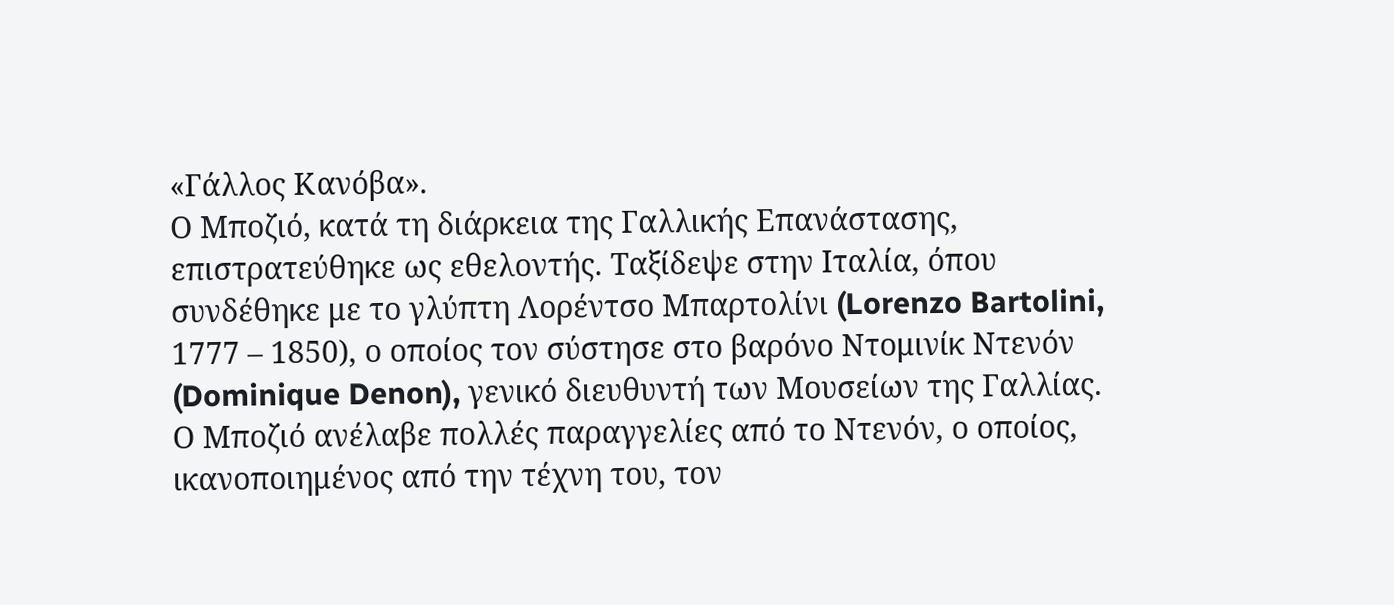«Γάλλος Κανόβα».
Ο Μποζιό, κατά τη διάρκεια της Γαλλικής Επανάστασης, επιστρατεύθηκε ως εθελοντής. Ταξίδεψε στην Ιταλία, όπου συνδέθηκε με το γλύπτη Λορέντσο Μπαρτολίνι (Lorenzo Bartolini, 1777 – 1850), ο οποίος τον σύστησε στο βαρόνο Ντομινίκ Ντενόν (Dominique Denon), γενικό διευθυντή των Μουσείων της Γαλλίας.
Ο Μποζιό ανέλαβε πολλές παραγγελίες από το Ντενόν, ο οποίος, ικανοποιημένος από την τέχνη του, τον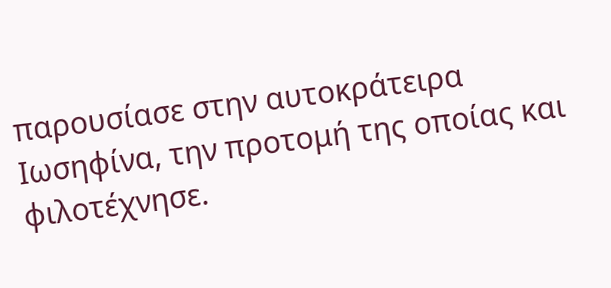παρουσίασε στην αυτοκράτειρα Ιωσηφίνα, την προτομή της οποίας και φιλοτέχνησε.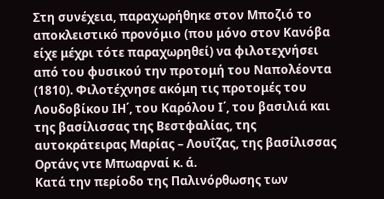Στη συνέχεια, παραχωρήθηκε στον Μποζιό το αποκλειστικό προνόμιο (που μόνο στον Κανόβα είχε μέχρι τότε παραχωρηθεί) να φιλοτεχνήσει από του φυσικού την προτομή του Ναπολέοντα (1810). Φιλοτέχνησε ακόμη τις προτομές του Λουδοβίκου ΙΗ΄, του Καρόλου Ι΄, του βασιλιά και της βασίλισσας της Βεστφαλίας, της αυτοκράτειρας Μαρίας – Λουΐζας, της βασίλισσας Ορτάνς ντε Μπωαρναί κ. ά.
Κατά την περίοδο της Παλινόρθωσης των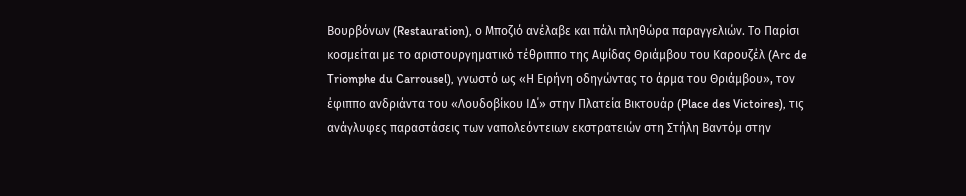Βουρβόνων (Restauration), ο Μποζιό ανέλαβε και πάλι πληθώρα παραγγελιών. Το Παρίσι κοσμείται με το αριστουργηματικό τέθριππο της Αψίδας Θριάμβου του Καρουζέλ (Arc de Triomphe du Carrousel), γνωστό ως «Η Ειρήνη οδηγώντας το άρμα του Θριάμβου», τον έφιππο ανδριάντα του «Λουδοβίκου ΙΔ΄» στην Πλατεία Βικτουάρ (Place des Victoires), τις ανάγλυφες παραστάσεις των ναπολεόντειων εκστρατειών στη Στήλη Βαντόμ στην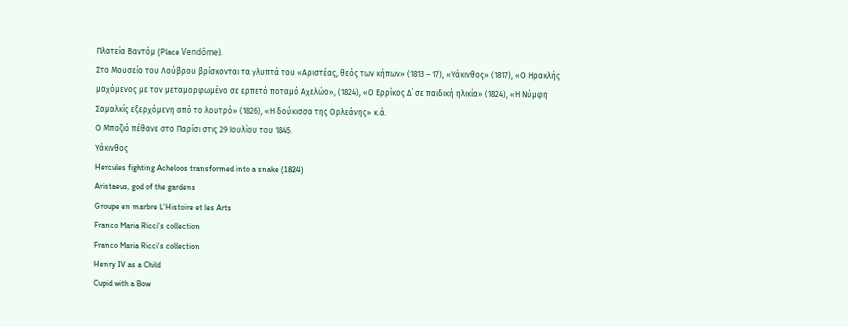Πλατεία Βαντόμ (Place Vendôme).
Στο Μουσείο του Λούβρου βρίσκονται τα γλυπτά του «Αριστέας, θεός των κήπων» (1813 – 17), «Υάκινθος» (1817), «Ο Ηρακλής μαχόμενος με τον μεταμορφωμένο σε ερπετό ποταμό Αχελώο», (1824), «Ο Ερρίκος Δ΄ σε παιδική ηλικία» (1824), «Η Νύμφη Σαμαλκίς εξερχόμενη από το λουτρό» (1826), «Η δούκισσα της Ορλεάνης» κ.ά.
Ο Μποζιό πέθανε στο Παρίσι στις 29 Ιουλίου του 1845.
Υάκινθος
Hercules fighting Acheloos transformed into a snake (1824)
Aristaeus, god of the gardens
Groupe en marbre L'Histoire et les Arts
Franco Maria Ricci's collection
Franco Maria Ricci's collection
Henry IV as a Child
Cupid with a Bow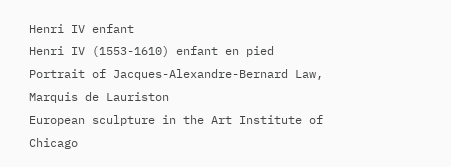Henri IV enfant
Henri IV (1553-1610) enfant en pied
Portrait of Jacques-Alexandre-Bernard Law, Marquis de Lauriston
European sculpture in the Art Institute of Chicago